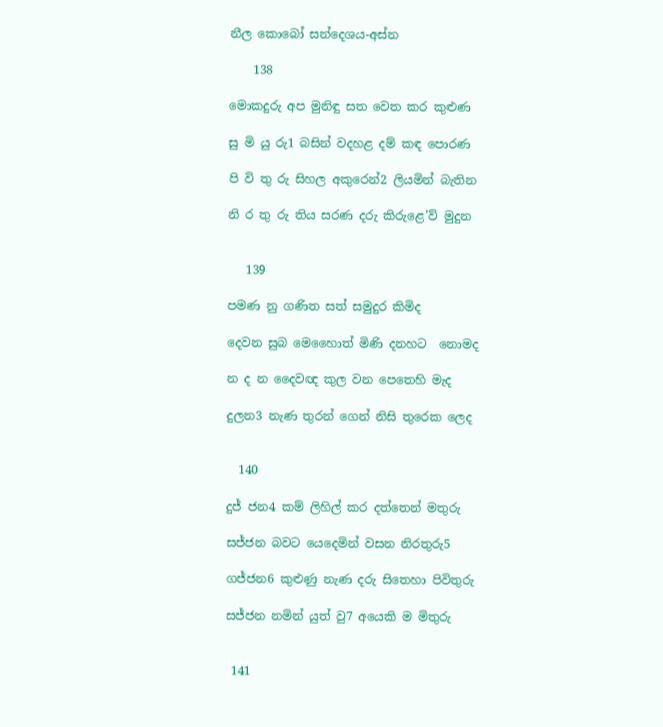නීල කොබෝ සන්දෙශය-අස්න

    138

මොකදුරු අප මුනිඳු සත වෙත කර කුළුණ

සු මි යු රු1 බසින් වදහළ දම් කඳ පොරණ

පි වි තු රු සිහල අකුරෙන්2 ලියමින් බැතින

නි ර තු රු තිය සරණ දරු කිරුළෙ’ව් මුදුන


   139

පමණ නු ගණිත සත් සමුදුර කිමිද

දෙවන සුබ මෙහෛාත් මිණි දනහට ‍ නොමද

න ද න දෛවඥ කුල වන පෙතෙහි මැද

දුලන3 නැණ තුරන් ගෙන් නිසි තුරෙක ලෙද


  140

දුජ් ජන4 කම් ලිහිල් කර දත්තෙන් මතුරු

සජ්ජන බවට යෙදෙමින් වසන නිරතුරු5

ගජ්ජන6 කුළුණු නැණ දරු සිතෙහා පිවිතුරු

සජ්ජන නමින් යුත් වු7 අයෙකි ම මිතුරු


 141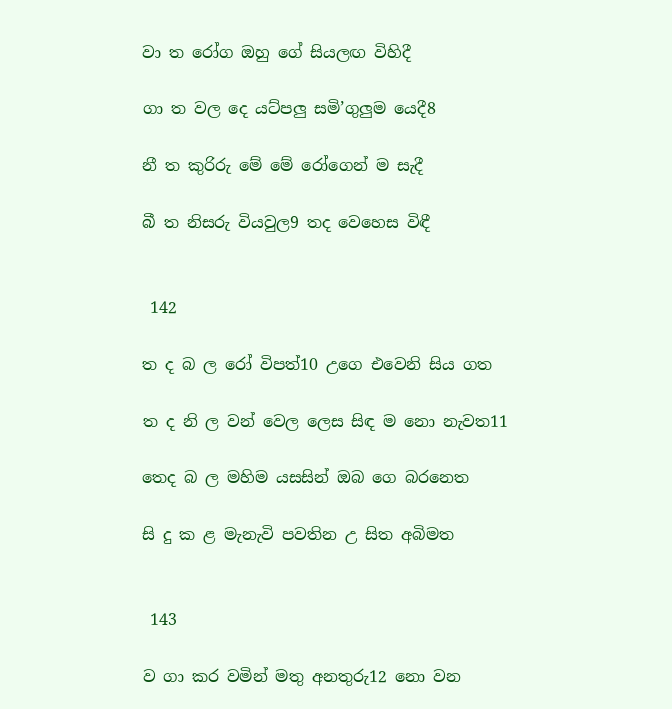වා ත රෝග ඔහු ගේ සියලඟ විහිදී

ගා ත වල දෙ යට්පලු සමි’ගුලුම යෙදී8

නී ත කුරිරු මේ මේ රෝගෙන් ම සැදී

බී ත නිසරු වියවුල9 තද වෙහෙස විඳී


 142

ත ද බ ල රෝ විපත්10 උගෙ එවෙනි සිය ගත

ත ද නි ල වන් වෙල ලෙස සිඳ ම නො නැවත11

තෙද බ ල මහිම යසසින් ඔබ ගෙ බරනෙත

සි දු ක ළ මැනැවි පවතින උ සිත අබිමත


 143

ව ගා කර වමින් මතු අනතුරු12 නො වන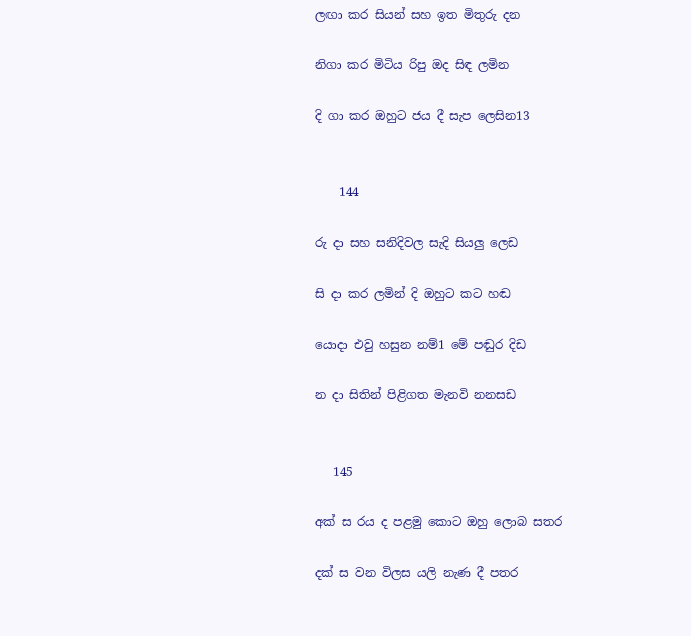ලඟා කර සියන් සහ ඉත මිතුරු දන

නිගා කර මිටිය රිපු ඔද සිඳ ලමින

දි ගා කර ඔහුට ජය දී සැප ලෙසින13


    144

රු දා සහ සනිදිවල සැදි සියලු ලෙඩ

සි දා කර ලමින් දි ඔහුට කට හඬ

යොදා එවු හසුන නම්1 මේ පඬුර දිඩ

න දා සිතින් පිළිගත මැනවි නනසඩ


   145

අක් ස රය ද පළමු කොට ඔහු ලොබ සතර

දක් ස වන විලස යලි නැණ දී පතර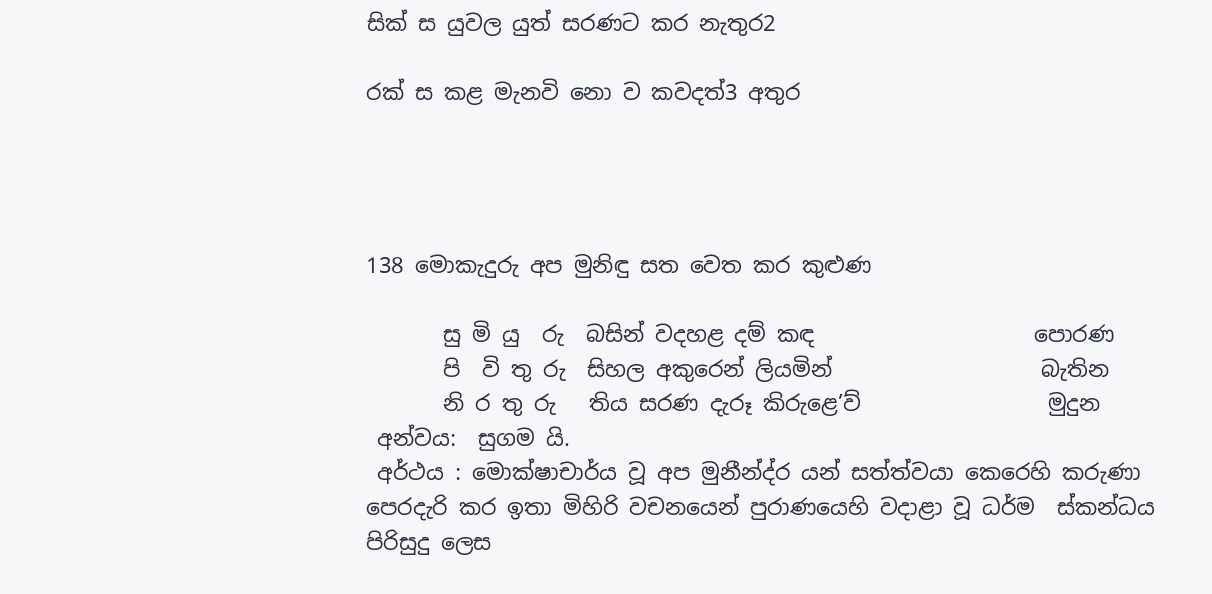සික් ස යුවල යුත් සරණට කර නැතුර2

රක් ස කළ මැනවි ‍නො ව කවදත්3 අතුර




138 මොකැදුරු අප මුනිඳු සත වෙත කර කුළුණ

       සු මි යු  රු  බසින් වදහළ දම් කඳ                    පොරණ
       පි  වි තු රු  සිහල අකුරෙන් ලියමින්                   බැතින
       නි ර තු රු   තිය සරණ දැරූ කිරුළෙ’ව්                 මුදුන
 අන්වය:  සුගම යි.
 අර්ථය : මොක්ෂාචාර්ය වූ අප මුනීන්ද්ර යන් සත්ත්වයා කෙරෙහි කරුණා පෙරදැරි කර ඉතා මිහිරි වචනයෙන් පුරාණයෙහි වදාළා වූ ධර්ම  ස්කන්ධය පිරිසුදු ලෙස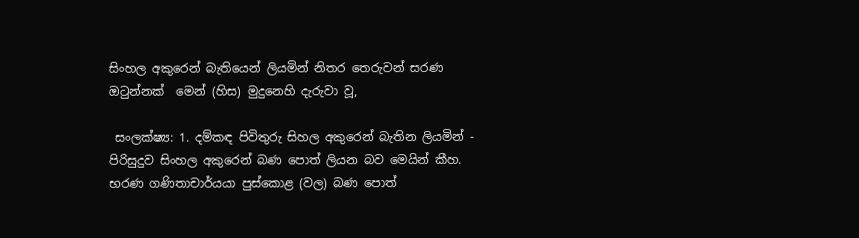සිංහල අකුරෙන් බැතියෙන් ලියමින් නිතර තෙරුවන් සරණ ඔටුන්නක්  මෙන් (හිස) මුදුනෙහි දැරුවා වූ,

 සංලක්ෂ්‍ය: 1. දම්කඳ පිවිතුරු සිහල අකුරෙන් බැතින ලියමින් - පිරිසුදුව සිංහල අකුරෙන් බණ පොත් ලියන බව මෙයින් කීහ. භරණ ගණිතාචාර්යයා පුස්කොළ (වල) බණ පොත්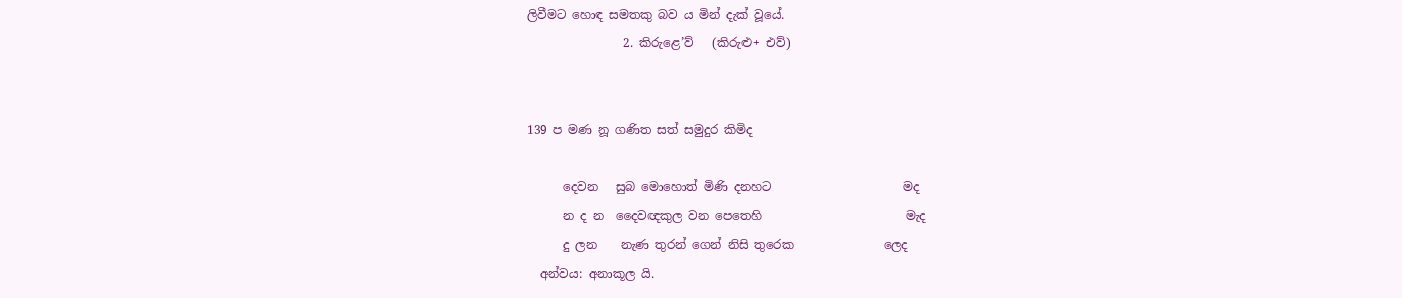ලිවීමට හොඳ සමතකු බව ය මින් දැක් වූයේ.
                2. කිරුළෙ’ව්   (කිරුළු+ එව්)


139 ප මණ නූ ගණිත සත් සමුදුර කිමිද

      දෙවන   සුබ මොහොත් මිණි දනහට                      මද
      න ද න  දෛවඥකුල වන පෙතෙහි                        මැද
      දු ලන    නැණ තුරන් ගෙන් නිසි තුරෙක               ලෙද
  අන්වය: අනාකූල යි.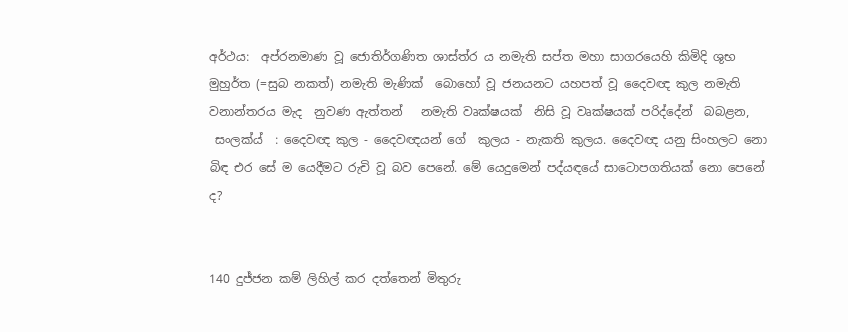අර්ථය:  අප්රනමාණ වූ ජොතිර්ගණිත ශාස්ත්ර ය නමැති සප්ත මහා සාගරයෙහි කිමිදි ශුභ මුහුර්ත (=සුබ නකත්) නමැති මැණික්  බොහෝ වූ ජනයනට යහපත් වූ දෛවඥ කුල නමැති වනාන්තරය මැද  නුවණ ඇත්තන්   නමැති වෘක්ෂයක්  නිසි වූ වෘක්ෂයක් පරිද්දේන්  බබළන,
 සංලක්ය්  : දෛවඥ කුල - දෛවඥයන් ගේ  කුලය - නැකති කුලය. දෛවඥ යනු සිංහලට නො බිඳ එර සේ ම යෙදීමට රුචි වූ බව පෙනේ. මේ යෙදුමෙන් පද්යඳයේ සාටොපගතියක් නො පෙනේ ද?


140 දුජ්ජන කම් ලිහිල් කර දත්තෙන් මිතුරු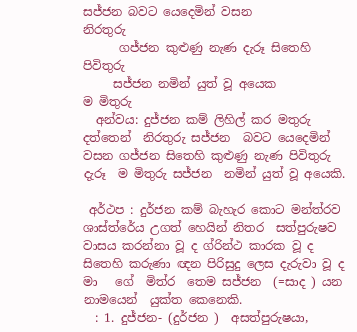සජ්ජන බවට යෙදෙමින් වසන                            නිරතුරු
      ගජ්ජන කුළුණු නැණ දැරූ සිතෙහි                        පිවිතුරු
     සජ්ජන නමින් යුත් වූ අයෙක                               ම මිතුරු
  අන්වය: දුජ්ජන කම් ලිහිල් කර මතුරු දත්තෙන්  නිරතුරු සජ්ජන  බවට යෙදෙමින් වසන ගජ්ජන සිතෙහි කුළුණු නැණ පිවිතුරු දැරූ  ම මිතුරු සජ්ජන  නමින් යුත් වූ අයෙකි.

 අර්ථප : දුර්ජන කම් බැහැර කොට මන්ත්රව ශාස්ත්රේය උගත් හෙයින් නිතර  සත්පුරුෂව වාසය කරන්නා වූ ද ග්රින්ථ කාරක වූ ද සිතෙහි කරුණා ඥන පිරිසුදු ලෙස දැරුවා වූ ද මා   ගේ  මිත්ර  තෙම සජ්ජන  (=සාද ) යන නාමයෙන්  යුක්ත කෙනෙකි.
  : 1. දුජ්ජන- (දුර්ජන )  අසත්පුරුෂයා,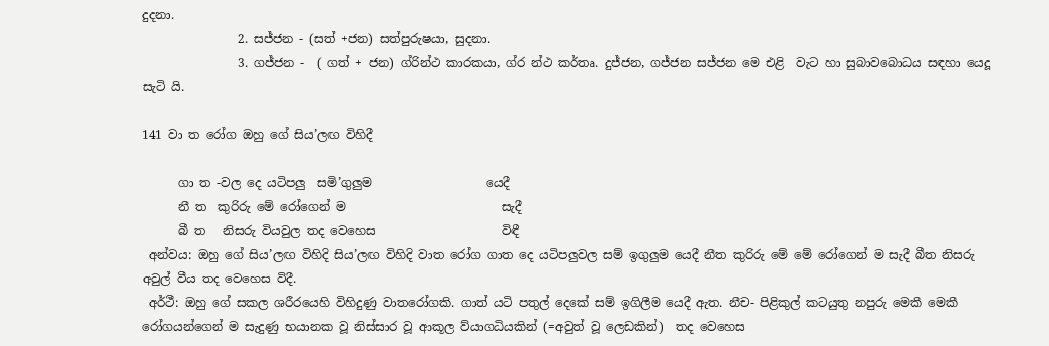දුදනා.
                2. සජ්ජන - (සත් +ජන) සත්පුරුෂයා, සුදනා.
                3. ගජ්ජන -  ( ගත් + ජන) ග්රින්ථ කාරකයා‍, ග්ර න්ථ කර්තෘ. දුජ්ජන, ගජ්ජන සජ්ජන මෙ එළි  වැට හා සුබාවබොධය සඳහා යෙදූ  සැටි යි.

141 වා ත රෝග ඔහු ගේ සිය’ලඟ විහිදී

      ගා ත -වල දෙ යටිපලු  සමි’ගුලුම                   යෙදී
      නී ත  කුරිරු මේ රෝගෙන් ම                          සැදී
      බී ත   නිසරු වියවුල තද වෙහෙස                     විඳී
 අන්වය: ඔහු ගේ සිය’ලඟ විහිදි සිය’ලඟ විහිදි වාත රෝග ගාත දෙ යටිපලුවල සම් ඉගුලුම යෙදී නීත කුරිරු මේ මේ රෝගෙන් ම සැදී බීත නිසරු අවුල් වීය තද වෙහෙස විදී.
 අර්ථී: ඔහු ගේ සකල ශරීරයෙහි විහිදුණු වාතරෝගකි. ගාත් යටි පතුල් දෙකේ සම් ඉගිලීම යෙදී ඇත. නීච- පිළිකුල් කටයුතු නපුරු මෙකී මෙකී රෝගයන්ගෙන් ම සැදුණු භයානක වූ නිස්සාර වූ ආකූල ව්යාගධියකින් (=අවුත් වූ ලෙඩකින්)  තද වෙහෙස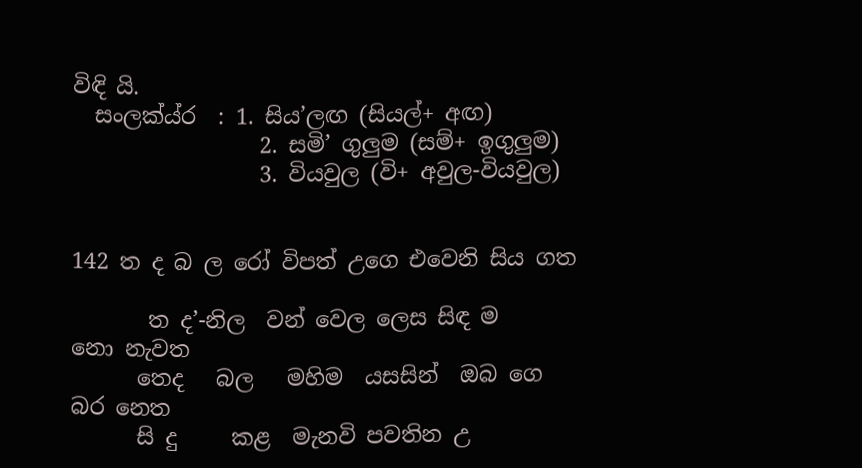විඳි යි.
  සංලක්ය්ර  : 1. සිය’ලඟ (සියල්+ අඟ)
                 2. සමි’ ගුලුම (සම්+ ඉගුලුම)
                 3. වියවුල (වි+ අවුල-වියවුල)


142 ත ද බ ල රෝ විපත් උගෙ එවෙනි සිය ගත

       ත ද’-නිල  වන් වෙල ලෙස සිඳ ම                නො නැවත
      තෙද   බල   මහිම  යසසින්  ඔබ ගෙ                 බර නෙත
      සි දු     කළ  මැනවි පවතින උ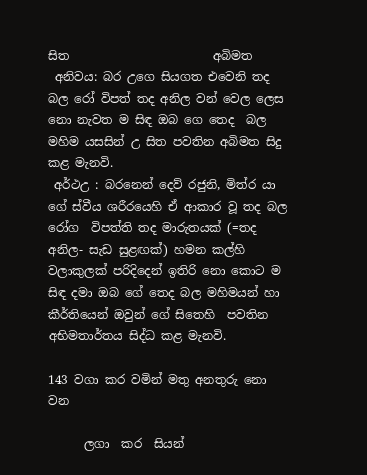සිත                        අබිමත
 අනිවය: බර උගෙ සියගත එවෙනි තද බල රෝ විපත් තද අනිල වන් වෙල ලෙස නො නැවත ම සිඳ ඔබ ගෙ තෙද  බල මහිම යසසින් උ සිත පවතින අබිමත සිදු කළ මැනවි.
 අර්ථඋ : බරනෙන් දෙව් රජුනි, මිත්ර යා ගේ ස්වීය ශරීරයෙහි ඒ ආකාර වූ තද බල රෝග  විපත්ති තද මාරුතයක් (=තද අනිල- සැඩ සුළඟක්) හමන කල්හි වලාකුලක් පරිදිදෙන් ඉතිරි නො කොට ම සිඳ දමා ඔබ ගේ තෙද බල මහිමයන් හා කීර්තියෙන් ඔවුන් ගේ සිතෙහි  පවතින අභිමතාර්තය සිද්ධ කළ මැනවි.

143 වගා කර වමින් මතු අනතුරු නො වන

      ලගා  කර  සියන්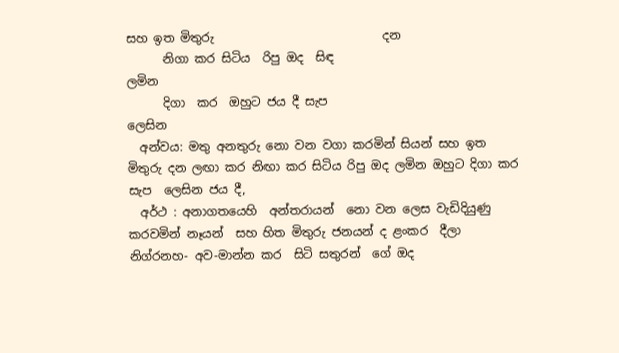සහ ඉත මිතුරු                            දන
      නිගා කර සිටිය  රිපු ඔද  සිඳ                               ලමින
      දිගා  කර  ඔහුට ජය දී සැප                               ලෙසින
  අන්වය: මතු අනතුරු නො වන වගා කරමින් සියන් සහ ඉත මිතුරු දන ලඟා කර නිඟා කර සිටිය රිපු ඔද ලමින ඔහුට දිගා කර සැප  ලෙසින ජය දී,
  අර්ථ : අනාගතයෙහි  අන්තරායන්  නො වන ලෙස වැඩිදියුණු කරවමින් නෑයන්  සහ හිත මිතුරු ජනයන් ද ළංකර  දීලා නිග්රනහ- අව-මාන්න කර  සිටි සතුරන්  ගේ ඔද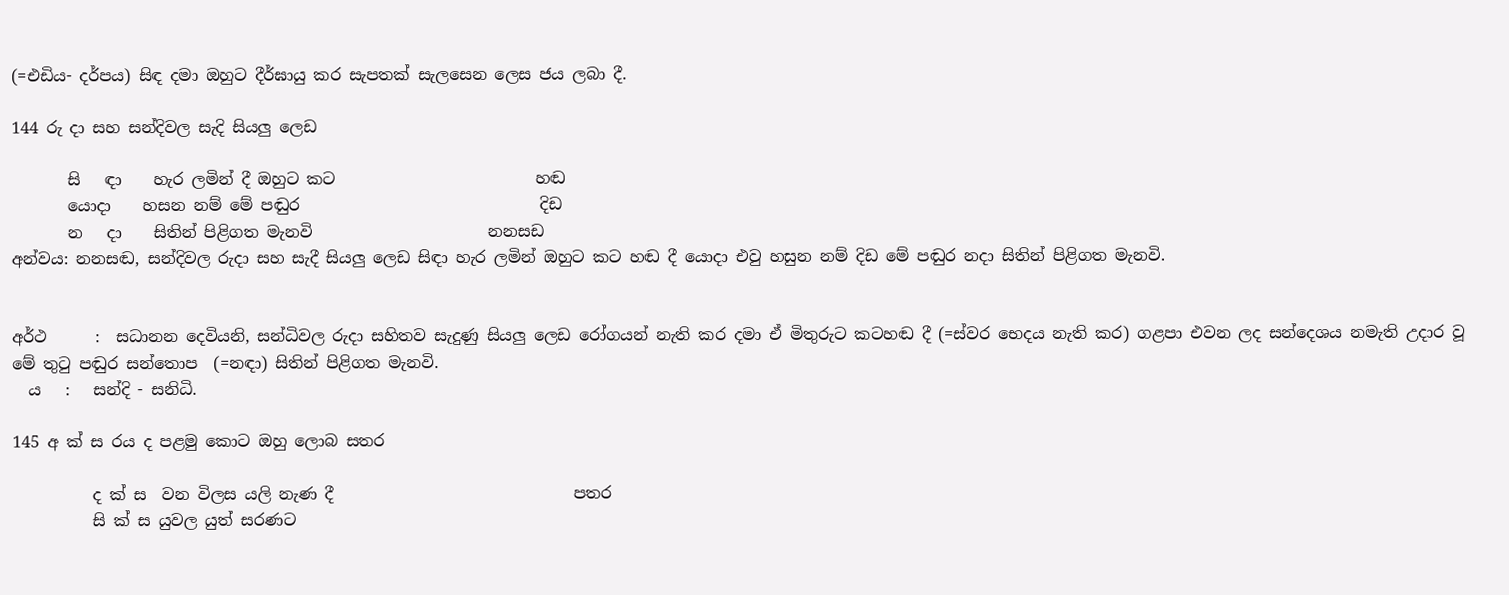(=එඩිය- දර්පය) සිඳ දමා ඔහුට දීර්ඝායු කර සැපතක් සැලසෙන ලෙස ජය ලබා දී.

144 රු දා සහ සන්දිවල සැදි සියලු ලෙඩ

       සි   ඳා    හැර ලමින් දී ඔහුට කට                         හඬ
       යොදා    හසන නම් මේ පඬුර                              දිඩ
       න   දා    සිතින් පිළිගත මැනවි                      නනසඩ
අන්වය: නනසඬ, සන්දිවල රුදා සහ සැදී සියලු ලෙඩ සිඳ‍ා හැර ලමින් ඔහුට කට හඬ දී යොදා එවු හසුන නම් දිඩ මේ පඬුර නදා සිතින් පිළිගත මැනවි.


අර්ථ      :  සධානන දෙවියනි, සන්ධිවල රුදා සහිතව සැදුණු සියලු ලෙඩ රෝගයන් නැති කර දමා ඒ මිතුරුට කටහඬ දී (=ස්වර භෙදය නැති කර) ගළපා එවන ලද සන්දෙශය නමැති උදාර වූ මේ තුටු පඬුර සන්තොප  (=නඳා) සිතින් පිළිගත මැනවි.
  ය   :   සන්දි - සනිධි.

145 අ ක් ස රය ද පළමු කොට ඔහු ලොබ සතර

          ද ක් ස  වන විලස යලි නැණ දී                              පතර
          සි ක් ස යුවල යුත් සරණට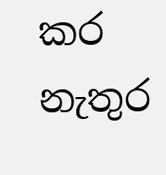කර                            නැතුර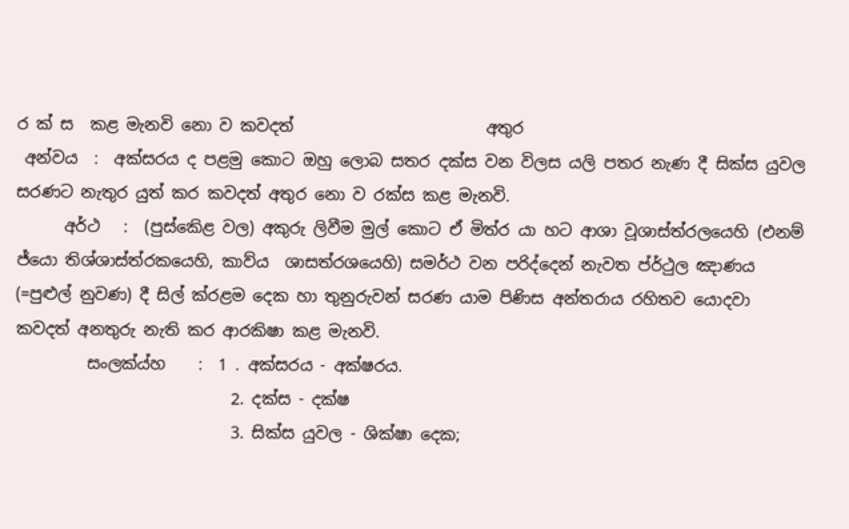ර ක් ස  කළ මැනවි නො ව කවදත්                        අතුර
 අන්වය  :  අක්සරය ද පළමු කොට ඔහු ලොබ සතර දක්ස වන විලස යලි පතර නැණ දී සික්ස යුවල සරණට නැතුර යුත් කර කවදත් අතුර නො ව රක්ස කළ මැනවි.
      අර්ථ   :  (පුස්කෙිළ වල) අකුරු ලිවීම මුල් කොට ඒ මිත්ර යා හට ආශා වූශාස්ත්රලයෙහි (එනම් ජ්යො තිශ්ශාස්ත්රකයෙහි, කාව්ය  ශාසත්රශයෙහි) සමර්ථ වන පරිද්දෙන් නැවත ප්ර්ථුල ඤාණය (=පුළුල් නුවණ) දී සිල් ක්රළම දෙක හා තුනුරුවන් සරණ යාම පිණිස අන්තරාය රහිතව යොදවා කවදත් අනතුරු නැති කර ආරකිෂා කළ මැනවි.
         සංලක්ය්හ    :  1 . අක්සරය - අක්ෂරය.
                           2. දක්ස - දක්ෂ
                           3. සික්ස යුවල - ශික්ෂා දෙක;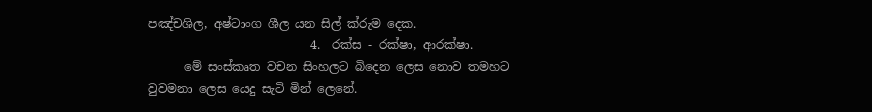පඤ්චශිල, අෂ්ටාංග ශීල යන සිල් ක්රුම දෙක.
                           4.  රක්ස - රක්ෂා, ආරක්ෂා.
      මේ සංස්කෘත වචන සිංහලට බිදෙන ලෙස නොව තමහට වුවමනා ලෙස යෙදු සැටි මින් ලෙනේ.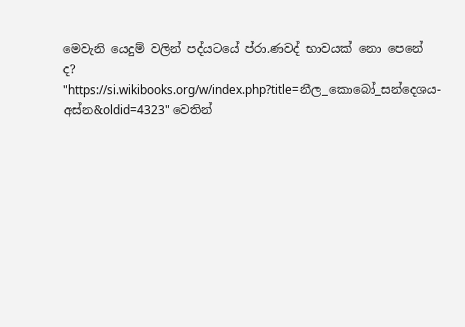මෙවැනි යෙදුම් වලින් පද්යටයේ ප්රා.ණවද් භාවයක් නො පෙනේ ද?
"https://si.wikibooks.org/w/index.php?title=නීල_කොබෝ_සන්දෙශය-අස්න&oldid=4323" වෙතින්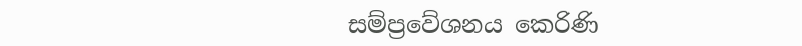සම්ප්‍රවේශනය කෙරිණි